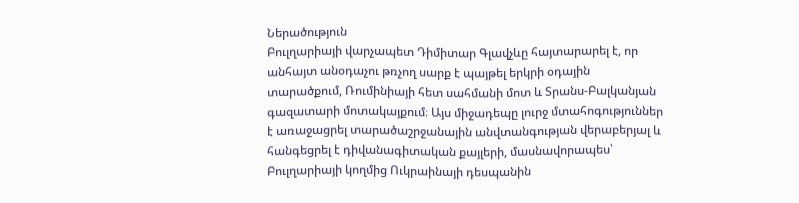Ներածություն
Բուլղարիայի վարչապետ Դիմիտար Գլավչևը հայտարարել է, որ անհայտ անօդաչու թռչող սարք է պայթել երկրի օդային տարածքում, Ռումինիայի հետ սահմանի մոտ և Տրանս-Բալկանյան գազատարի մոտակայքում։ Այս միջադեպը լուրջ մտահոգություններ է առաջացրել տարածաշրջանային անվտանգության վերաբերյալ և հանգեցրել է դիվանագիտական քայլերի, մասնավորապես՝ Բուլղարիայի կողմից Ուկրաինայի դեսպանին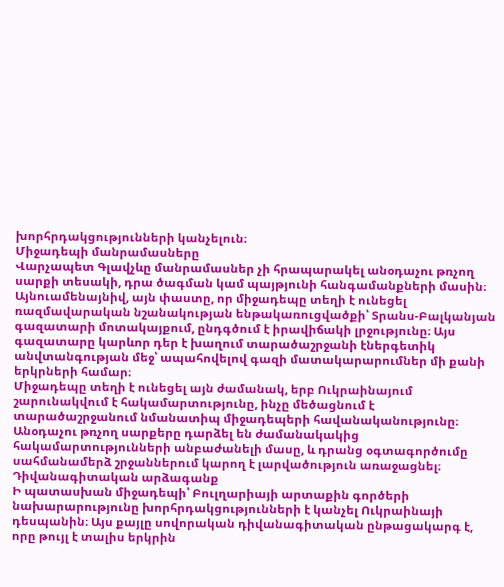խորհրդակցությունների կանչելուն։
Միջադեպի մանրամասները
Վարչապետ Գլավչևը մանրամասներ չի հրապարակել անօդաչու թռչող սարքի տեսակի, դրա ծագման կամ պայթյունի հանգամանքների մասին։ Այնուամենայնիվ, այն փաստը, որ միջադեպը տեղի է ունեցել ռազմավարական նշանակության ենթակառուցվածքի՝ Տրանս-Բալկանյան գազատարի մոտակայքում, ընդգծում է իրավիճակի լրջությունը։ Այս գազատարը կարևոր դեր է խաղում տարածաշրջանի էներգետիկ անվտանգության մեջ՝ ապահովելով գազի մատակարարումներ մի քանի երկրների համար։
Միջադեպը տեղի է ունեցել այն ժամանակ, երբ Ուկրաինայում շարունակվում է հակամարտությունը, ինչը մեծացնում է տարածաշրջանում նմանատիպ միջադեպերի հավանականությունը։ Անօդաչու թռչող սարքերը դարձել են ժամանակակից հակամարտությունների անբաժանելի մասը, և դրանց օգտագործումը սահմանամերձ շրջաններում կարող է լարվածություն առաջացնել։
Դիվանագիտական արձագանք
Ի պատասխան միջադեպի՝ Բուլղարիայի արտաքին գործերի նախարարությունը խորհրդակցությունների է կանչել Ուկրաինայի դեսպանին։ Այս քայլը սովորական դիվանագիտական ընթացակարգ է, որը թույլ է տալիս երկրին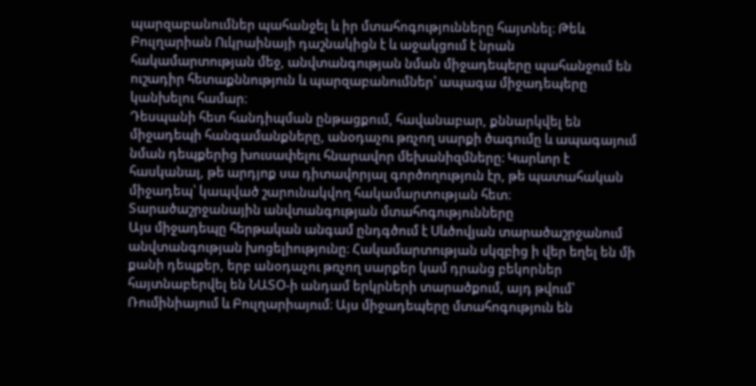պարզաբանումներ պահանջել և իր մտահոգությունները հայտնել։ Թեև Բուլղարիան Ուկրաինայի դաշնակիցն է և աջակցում է նրան հակամարտության մեջ, անվտանգության նման միջադեպերը պահանջում են ուշադիր հետաքննություն և պարզաբանումներ՝ ապագա միջադեպերը կանխելու համար։
Դեսպանի հետ հանդիպման ընթացքում, հավանաբար, քննարկվել են միջադեպի հանգամանքները, անօդաչու թռչող սարքի ծագումը և ապագայում նման դեպքերից խուսափելու հնարավոր մեխանիզմները։ Կարևոր է հասկանալ, թե արդյոք սա դիտավորյալ գործողություն էր, թե պատահական միջադեպ՝ կապված շարունակվող հակամարտության հետ։
Տարածաշրջանային անվտանգության մտահոգությունները
Այս միջադեպը հերթական անգամ ընդգծում է Սևծովյան տարածաշրջանում անվտանգության խոցելիությունը։ Հակամարտության սկզբից ի վեր եղել են մի քանի դեպքեր, երբ անօդաչու թռչող սարքեր կամ դրանց բեկորներ հայտնաբերվել են ՆԱՏՕ-ի անդամ երկրների տարածքում, այդ թվում՝ Ռումինիայում և Բուլղարիայում։ Այս միջադեպերը մտահոգություն են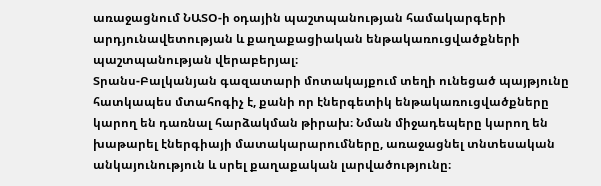առաջացնում ՆԱՏՕ-ի օդային պաշտպանության համակարգերի արդյունավետության և քաղաքացիական ենթակառուցվածքների պաշտպանության վերաբերյալ։
Տրանս-Բալկանյան գազատարի մոտակայքում տեղի ունեցած պայթյունը հատկապես մտահոգիչ է, քանի որ էներգետիկ ենթակառուցվածքները կարող են դառնալ հարձակման թիրախ։ Նման միջադեպերը կարող են խաթարել էներգիայի մատակարարումները, առաջացնել տնտեսական անկայունություն և սրել քաղաքական լարվածությունը։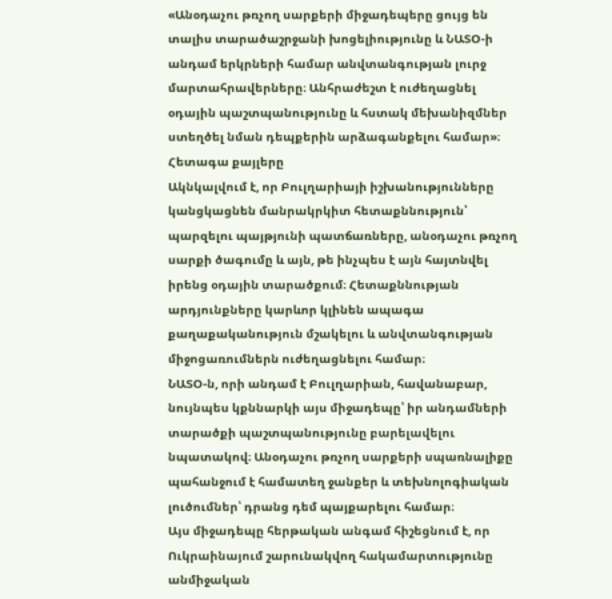«Անօդաչու թռչող սարքերի միջադեպերը ցույց են տալիս տարածաշրջանի խոցելիությունը և ՆԱՏՕ-ի անդամ երկրների համար անվտանգության լուրջ մարտահրավերները։ Անհրաժեշտ է ուժեղացնել օդային պաշտպանությունը և հստակ մեխանիզմներ ստեղծել նման դեպքերին արձագանքելու համար»։
Հետագա քայլերը
Ակնկալվում է, որ Բուլղարիայի իշխանությունները կանցկացնեն մանրակրկիտ հետաքննություն՝ պարզելու պայթյունի պատճառները, անօդաչու թռչող սարքի ծագումը և այն, թե ինչպես է այն հայտնվել իրենց օդային տարածքում։ Հետաքննության արդյունքները կարևոր կլինեն ապագա քաղաքականություն մշակելու և անվտանգության միջոցառումներն ուժեղացնելու համար։
ՆԱՏՕ-ն, որի անդամ է Բուլղարիան, հավանաբար, նույնպես կքննարկի այս միջադեպը՝ իր անդամների տարածքի պաշտպանությունը բարելավելու նպատակով։ Անօդաչու թռչող սարքերի սպառնալիքը պահանջում է համատեղ ջանքեր և տեխնոլոգիական լուծումներ՝ դրանց դեմ պայքարելու համար։
Այս միջադեպը հերթական անգամ հիշեցնում է, որ Ուկրաինայում շարունակվող հակամարտությունը անմիջական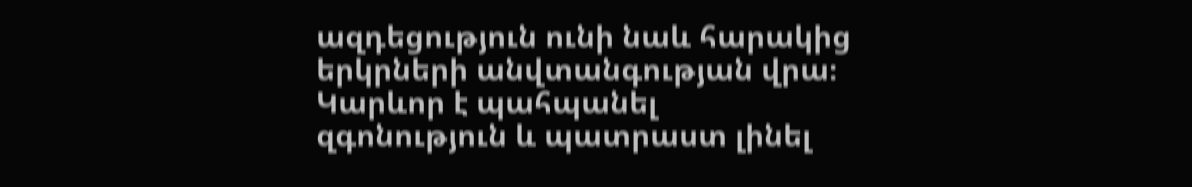ազդեցություն ունի նաև հարակից երկրների անվտանգության վրա։ Կարևոր է պահպանել զգոնություն և պատրաստ լինել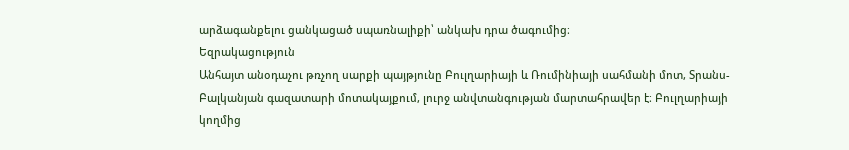արձագանքելու ցանկացած սպառնալիքի՝ անկախ դրա ծագումից։
Եզրակացություն
Անհայտ անօդաչու թռչող սարքի պայթյունը Բուլղարիայի և Ռումինիայի սահմանի մոտ, Տրանս-Բալկանյան գազատարի մոտակայքում, լուրջ անվտանգության մարտահրավեր է։ Բուլղարիայի կողմից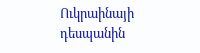Ուկրաինայի դեսպանին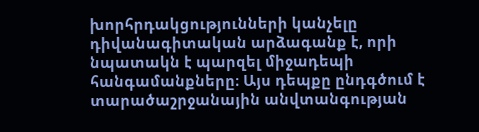խորհրդակցությունների կանչելը դիվանագիտական արձագանք է, որի նպատակն է պարզել միջադեպի հանգամանքները։ Այս դեպքը ընդգծում է տարածաշրջանային անվտանգության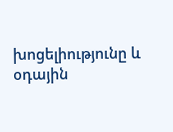խոցելիությունը և օդային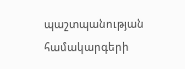պաշտպանության համակարգերի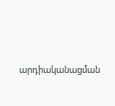արդիականացման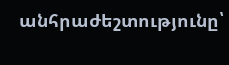անհրաժեշտությունը՝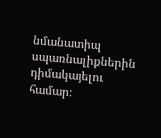նմանատիպ սպառնալիքներին դիմակայելու համար։